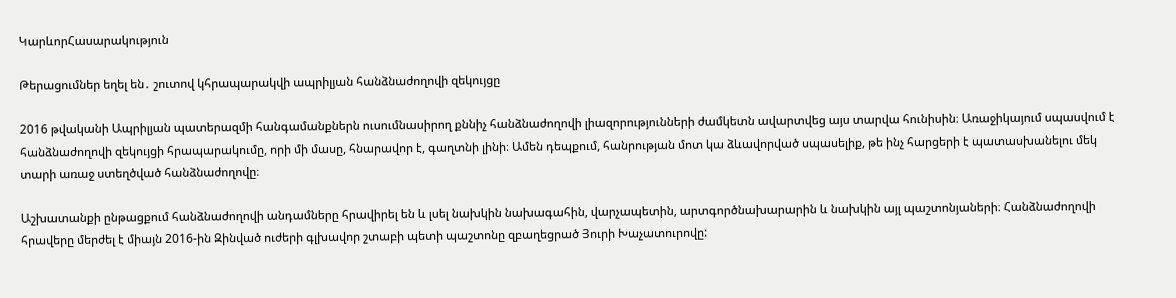ԿարևորՀասարակություն

Թերացումներ եղել են․ շուտով կհրապարակվի ապրիլյան հանձնաժողովի զեկույցը

2016 թվականի Ապրիլյան պատերազմի հանգամանքներն ուսումնասիրող քննիչ հանձնաժողովի լիազորությունների ժամկետն ավարտվեց այս տարվա հունիսին։ Առաջիկայում սպասվում է հանձնաժողովի զեկույցի հրապարակումը, որի մի մասը, հնարավոր է, գաղտնի լինի։ Ամեն դեպքում, հանրության մոտ կա ձևավորված սպասելիք, թե ինչ հարցերի է պատասխանելու մեկ տարի առաջ ստեղծված հանձնաժողովը։

Աշխատանքի ընթացքում հանձնաժողովի անդամները հրավիրել են և լսել նախկին նախագահին, վարչապետին, արտգործնախարարին և նախկին այլ պաշտոնյաների։ Հանձնաժողովի հրավերը մերժել է միայն 2016-ին Զինված ուժերի գլխավոր շտաբի պետի պաշտոնը զբաղեցրած Յուրի Խաչատուրովը: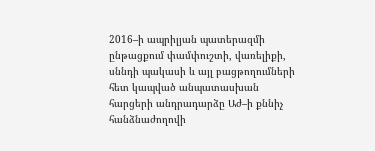2016–ի ապրիլյան պատերազմի ընթացքում փամփուշտի, վառելիքի, սննդի պակասի և այլ բացթողումների հետ կապված անպատասխան հարցերի անդրադարձը Աժ–ի քննիչ հանձնաժողովի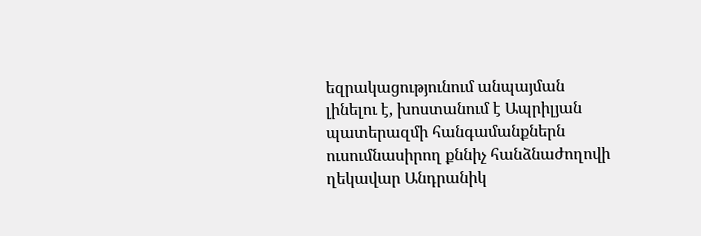եզրակացությունում անպայման լինելու է, խոստանում է Ապրիլյան պատերազմի հանգամանքներն ուսումնասիրող քննիչ հանձնաժողովի ղեկավար Անդրանիկ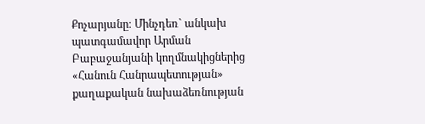Քոչարյանը։ Մինչդեռ` անկախ պատգամավոր Արման Բաբաջանյանի կողմնակիցներից «Հանուն Հանրապետության» քաղաքական նախաձեռնության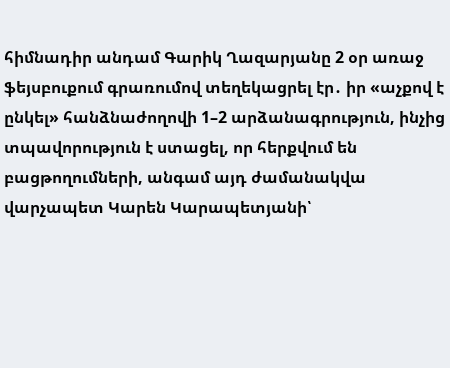հիմնադիր անդամ Գարիկ Ղազարյանը 2 օր առաջ ֆեյսբուքում գրառումով տեղեկացրել էր․ իր «աչքով է ընկել» հանձնաժողովի 1–2 արձանագրություն, ինչից տպավորություն է ստացել, որ հերքվում են բացթողումների, անգամ այդ ժամանակվա վարչապետ Կարեն Կարապետյանի՝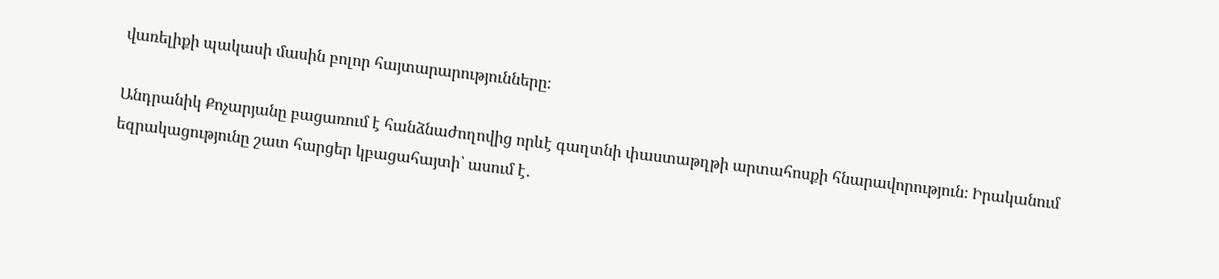վառելիքի պակասի մասին բոլոր հայտարարությունները։

Անդրանիկ Քոչարյանը բացառում է հանձնաժողովից որևէ գաղտնի փաստաթղթի արտահոսքի հնարավորություն։ Իրականում եզրակացությունը շատ հարցեր կբացահայտի՝ ասում է․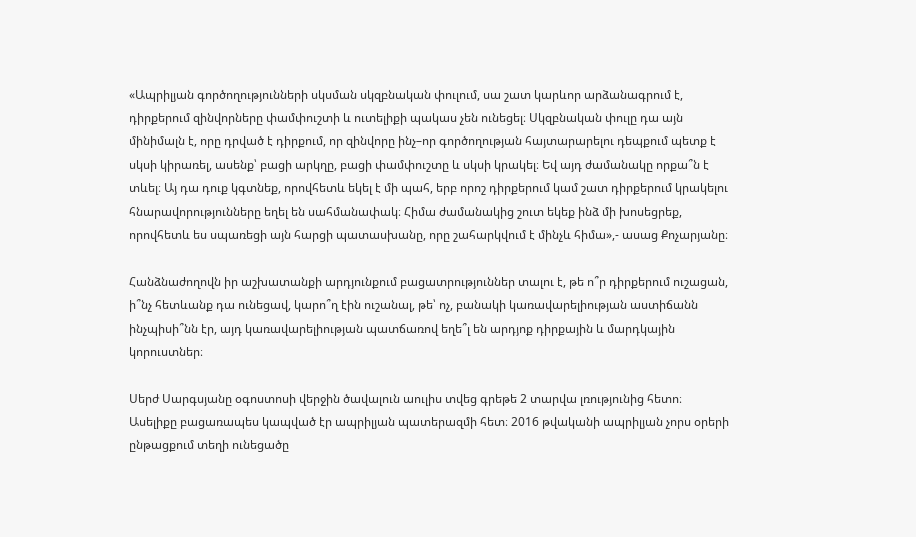«Ապրիլյան գործողությունների սկսման սկզբնական փուլում, սա շատ կարևոր արձանագրում է, դիրքերում զինվորները փամփուշտի և ուտելիքի պակաս չեն ունեցել։ Սկզբնական փուլը դա այն մինիմալն է, որը դրված է դիրքում, որ զինվորը ինչ–որ գործողության հայտարարելու դեպքում պետք է սկսի կիրառել, ասենք՝ բացի արկղը, բացի փամփուշտը և սկսի կրակել։ Եվ այդ ժամանակը որքա՞ն է տևել։ Այ դա դուք կգտնեք, որովհետև եկել է մի պահ, երբ որոշ դիրքերում կամ շատ դիրքերում կրակելու հնարավորությունները եղել են սահմանափակ։ Հիմա ժամանակից շուտ եկեք ինձ մի խոսեցրեք, որովհետև ես սպառեցի այն հարցի պատասխանը, որը շահարկվում է մինչև հիմա»,- ասաց Քոչարյանը։

Հանձնաժողովն իր աշխատանքի արդյունքում բացատրություններ տալու է, թե ո՞ր դիրքերում ուշացան, ի՞նչ հետևանք դա ունեցավ, կարո՞ղ էին ուշանալ, թե՝ ոչ, բանակի կառավարելիության աստիճանն ինչպիսի՞նն էր, այդ կառավարելիության պատճառով եղե՞լ են արդյոք դիրքային և մարդկային կորուստներ։

Սերժ Սարգսյանը օգոստոսի վերջին ծավալուն աուլիս տվեց գրեթե 2 տարվա լռությունից հետո։ Ասելիքը բացառապես կապված էր ապրիլյան պատերազմի հետ։ 2016 թվականի ապրիլյան չորս օրերի ընթացքում տեղի ունեցածը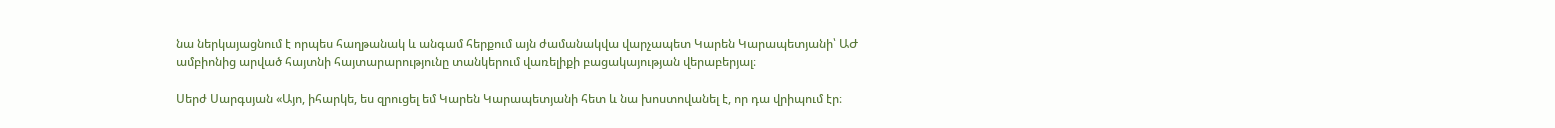նա ներկայացնում է որպես հաղթանակ և անգամ հերքում այն ժամանակվա վարչապետ Կարեն Կարապետյանի՝ ԱԺ ամբիոնից արված հայտնի հայտարարությունը տանկերում վառելիքի բացակայության վերաբերյալ։

Սերժ Սարգսյան «Այո, իհարկե, ես զրուցել եմ Կարեն Կարապետյանի հետ և նա խոստովանել է, որ դա վրիպում էր։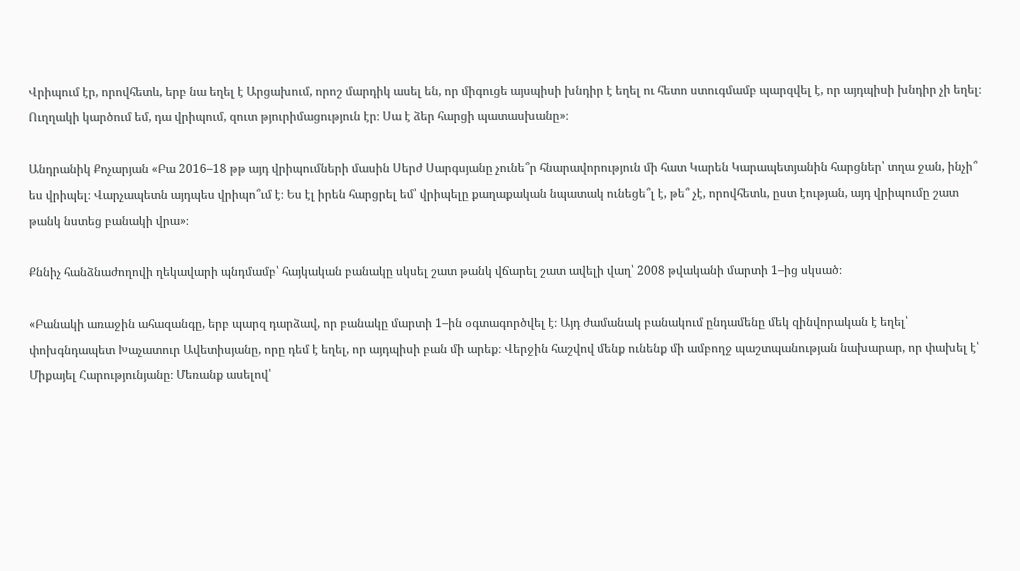Վրիպում էր, որովհետև, երբ նա եղել է Արցախում, որոշ մարդիկ ասել են, որ միգուցե այսպիսի խնդիր է եղել ու հետո ստուգմամբ պարզվել է, որ այդպիսի խնդիր չի եղել։ Ուղղակի կարծում եմ, դա վրիպում, զուտ թյուրիմացություն էր։ Սա է ձեր հարցի պատասխանը»։

Անդրանիկ Քոչարյան «Բա 2016–18 թթ այդ վրիպումների մասին Սերժ Սարգսյանը չունե՞ր հնարավորություն մի հատ Կարեն Կարապետյանին հարցներ՝ տղա ջան, ինչի՞ ես վրիպել։ Վարչապետն այդպես վրիպո՞ւմ է։ Ես էլ իրեն հարցրել եմ՝ վրիպելը քաղաքական նպատակ ունեցե՞լ է, թե՞ չէ, որովհետև, ըստ էության, այդ վրիպումը շատ թանկ նստեց բանակի վրա»։

Քննիչ հանձնաժողովի ղեկավարի պնդմամբ՝ հայկական բանակը սկսել շատ թանկ վճարել շատ ավելի վաղ՝ 2008 թվականի մարտի 1–ից սկսած։

«Բանակի առաջին ահազանգը, երբ պարզ դարձավ, որ բանակը մարտի 1–ին օգտագործվել է։ Այդ ժամանակ բանակում ընդամենը մեկ զինվորական է եղել՝ փոխգնդապետ Խաչատուր Ավետիսյանը, որը դեմ է եղել, որ այդպիսի բան մի արեք։ Վերջին հաշվով մենք ունենք մի ամբողջ պաշտպանության նախարար, որ փախել է՝ Միքայել Հարությունյանը։ Մեռանք ասելով՝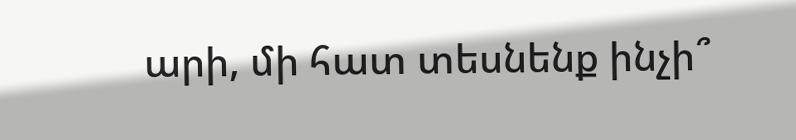արի, մի հատ տեսնենք ինչի՞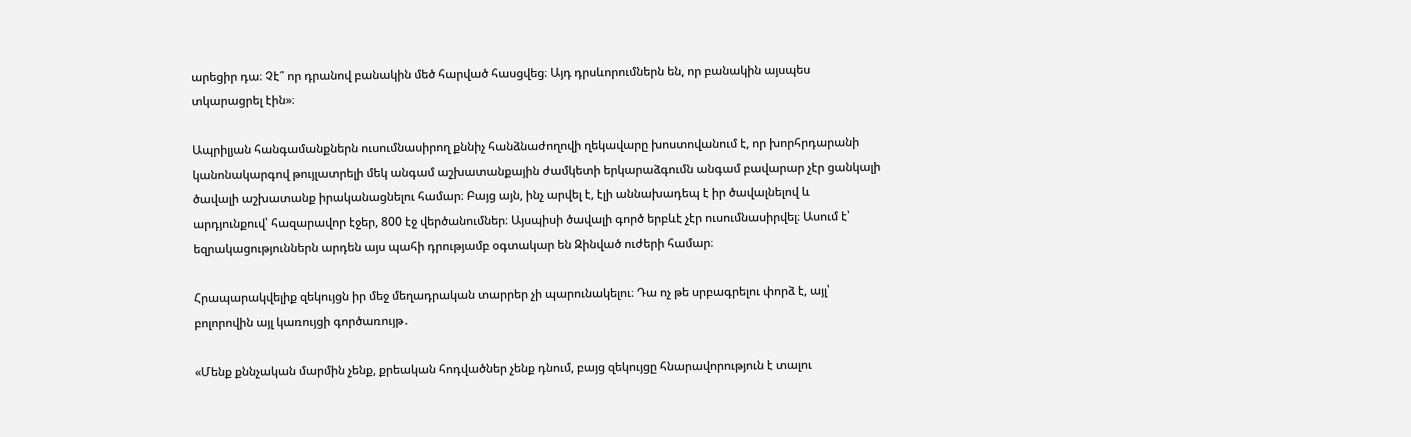արեցիր դա։ Չէ՞ որ դրանով բանակին մեծ հարված հասցվեց։ Այդ դրսևորումներն են, որ բանակին այսպես տկարացրել էին»։

Ապրիլյան հանգամանքներն ուսումնասիրող քննիչ հանձնաժողովի ղեկավարը խոստովանում է, որ խորհրդարանի կանոնակարգով թույլատրելի մեկ անգամ աշխատանքային ժամկետի երկարաձգումն անգամ բավարար չէր ցանկալի ծավալի աշխատանք իրականացնելու համար։ Բայց այն, ինչ արվել է, էլի աննախադեպ է իր ծավալնելով և արդյունքուվ՝ հազարավոր էջեր, 800 էջ վերծանումներ։ Այսպիսի ծավալի գործ երբևէ չէր ուսումնասիրվել։ Ասում է՝ եզրակացություններն արդեն այս պահի դրությամբ օգտակար են Զինված ուժերի համար։

Հրապարակվելիք զեկույցն իր մեջ մեղադրական տարրեր չի պարունակելու։ Դա ոչ թե սրբագրելու փորձ է, այլ՝ բոլորովին այլ կառույցի գործառույթ․

«Մենք քննչական մարմին չենք, քրեական հոդվածներ չենք դնում, բայց զեկույցը հնարավորություն է տալու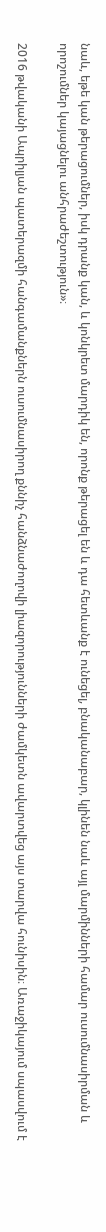նաև, եթե կան թերացումներ, իսկ դրանք կան, և կոնկրետ մարդիկ են, որոնք թերացել են և դա հետևանք է ունեցել, բնականաբար, կլինեն նաև այլ մարմինների համար ուսումնասիրման և որոշումներ կայացնելու անհրաժեշտություն»։

2016 թվականի Ապրիլյան պատերազմի հանգամանքներն ուսումնասիրող քննիչ հանձնաժողովի լիազորությունների ժամկետն ավարտվեց այս տարվա հունիսին։ Առաջիկայում սպասվում է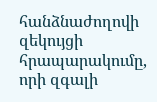հանձնաժողովի զեկույցի հրապարակումը, որի զգալի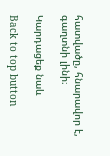հատվածը, հնարավոր է, գաղտնի լինի։

Կարդացեք նաև

Back to top button